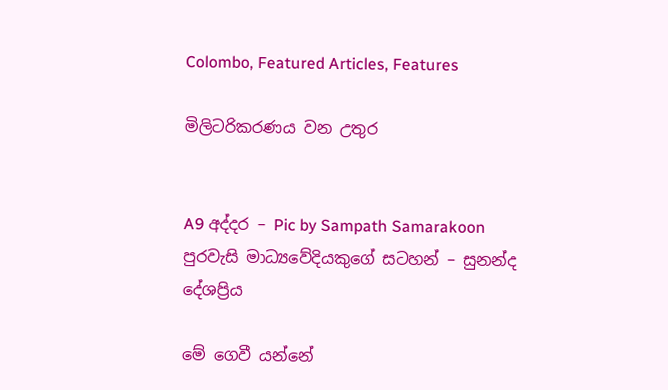Colombo, Featured Articles, Features

මිලිටරිකරණය වන උතුර


A9 අද්දර – Pic by Sampath Samarakoon
පුරවැසි මාධ්‍යවේදියකුගේ සටහන් – සුනන්ද දේශප්‍රිය

මේ ගෙවී යන්නේ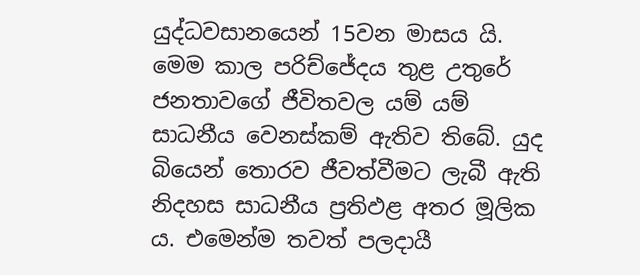යුද්ධවසානයෙන් 15වන මාසය යි. මෙම කාල පරිච්ජේදය තුළ උතුරේ ජනතාවගේ ජීවිතවල යම් යම් සාධනීය වෙනස්කම් ඇතිව තිබේ. යුද බියෙන් තොරව ජීවත්වීමට ලැබී ඇති නිදහස සාධනීය ප්‍රතිඵළ අතර මූලික ය. එමෙන්ම තවත් පලදායී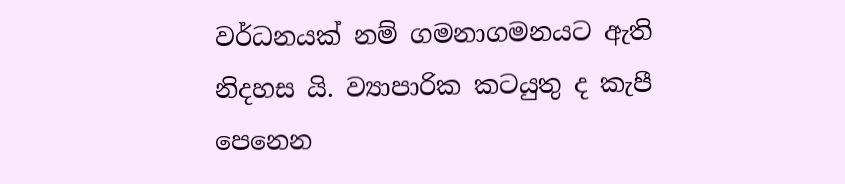වර්ධනයක් නම් ගමනාගමනයට ඇති නිදහස යි. ව්‍යාපාරික කටයුතු ද කැපී පෙනෙන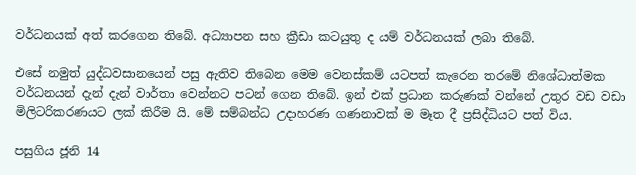වර්ධනයක් අත් කරගෙන තිබේ. අධ්‍යාපන සහ ක්‍රීඩා කටයුතු ද යම් වර්ධනයක් ලබා තිබේ.

එසේ නමුත් යුද්ධවසානයෙන් පසු ඇතිව තිබෙන මෙම වෙනස්කම් යටපත් කැරෙන තරමේ නිශේධාත්මක වර්ධනයන් දැන් දැන් වාර්තා වෙන්නට පටන් ගෙන තිබේ. ඉන් එක් ප්‍රධාන කරුණක් වන්නේ උතුර වඩ වඩා මිලිටරිකරණයට ලක් කිරීම යි. මේ සම්බන්ධ උදාහරණ ගණනාවක් ම මෑත දී ප්‍රසිද්ධියට පත් විය.

පසුගිය ජූනි 14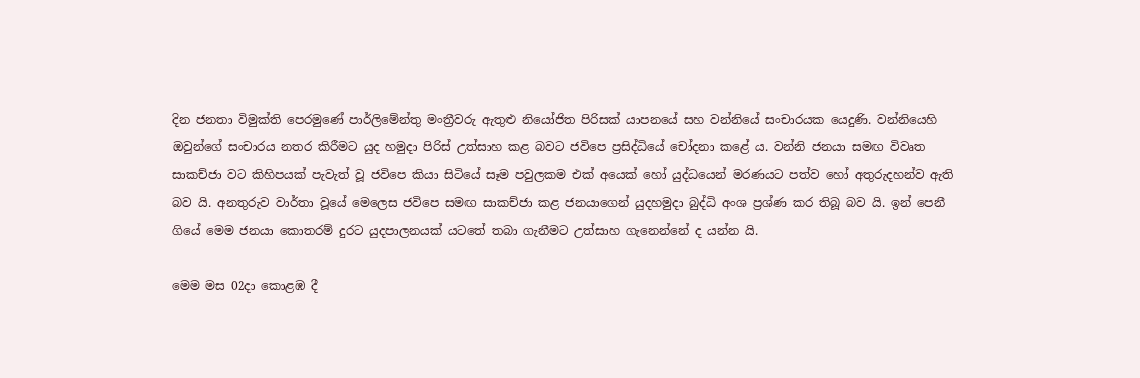දින ජනතා විමුක්ති පෙරමුණේ පාර්ලිමේන්තු මංත්‍රීවරු ඇතුළු නියෝජිත පිරිසක් යාපනයේ සහ වන්නියේ සංචාරයක යෙදුණි. වන්නියෙහි ඔවුන්ගේ සංචාරය නතර කිරීමට යුද හමුදා පිරිස් උත්සාහ කළ බවට ජවිපෙ ප්‍රසිද්ධියේ චෝදනා කළේ ය. වන්නි ජනයා සමඟ විවෘත සාකච්ජා වට කිහිපයක් පැවැත් වූ ජවිපෙ කියා සිටියේ සෑම පවුලකම එක් අයෙක් හෝ යුද්ධයෙන් මරණයට පත්ව හෝ අතුරුදහන්ව ඇති බව යි. අනතුරුව වාර්තා වූයේ මෙලෙස ජවිපෙ සමඟ සාකච්ජා කළ ජනයාගෙන් යුදහමුදා බුද්ධි අංශ ප්‍රශ්ණ කර තිබූ බව යි. ඉන් පෙනී ගියේ මෙම ජනයා කොතරම් දුරට යුදපාලනයක් යටතේ තබා ගැනීමට උත්සාහ ගැනෙන්නේ ද යන්න යි.

මෙම මස 02දා කොළඹ දී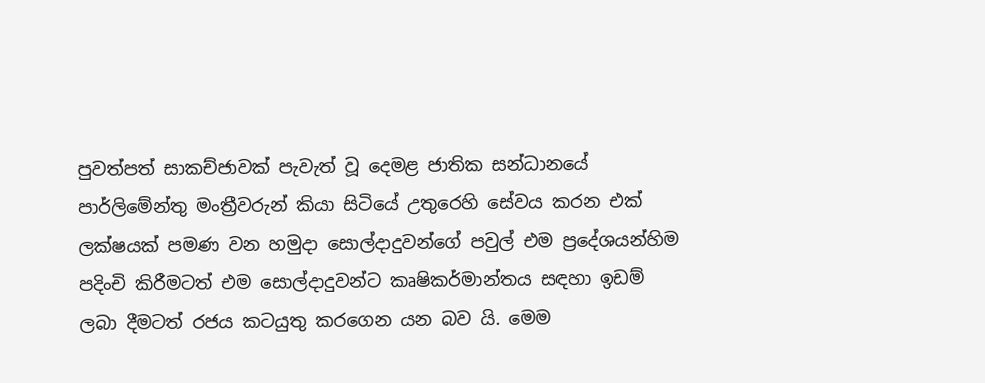පුවත්පත් සාකච්ජාවක් පැවැත් වූ දෙමළ ජාතික සන්ධානයේ පාර්ලිමේන්තු මංත්‍රීවරුන් කියා සිටියේ උතුරෙහි සේවය කරන එක් ලක්ෂයක් පමණ වන හමුදා සොල්දාදුවන්ගේ පවුල් එම ප්‍රදේශයන්හිම පදිංචි කිරීමටත් එම සොල්දාදුවන්ට කෘෂිකර්මාන්තය සඳහා ඉඩම් ලබා දීමටත් රජය කටයුතු කරගෙන යන බව යි. මෙම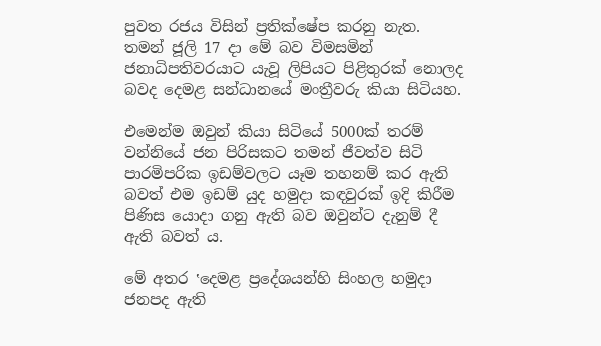පුවත රජය විසින් ප්‍රතික්ෂේප කරනු නැත. තමන් ජූලි 17 දා මේ බව විමසමින් ජනාධිපතිවරයාට යැවූ ලිපියට පිළිතුරක් නොලද බවද දෙමළ සන්ධානයේ මංත්‍රීවරු කියා සිටියහ.

එමෙන්ම ඔවුන් කියා සිටියේ 5000ක් තරම් වන්නියේ ජන පිරිසකට තමන් ජීවත්ව සිටි පාරමිපරික ඉඩම්වලට යෑම තහනම් කර ඇති බවත් එම ඉඩම් යුද හමුදා කඳවුරක් ඉදි කිරීම පිණිස යොදා ගනු ඇති බව ඔවුන්ට දැනුම් දී ඇති බවත් ය.

මේ අතර ‛දෙමළ ප්‍රදේශයන්හි සිංහල හමුදා ජනපද ඇති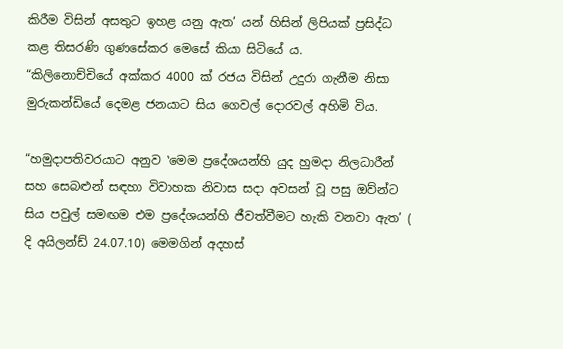කිරීම විසින් අසතුට ඉහළ යනු ඇත’ යන් හිසින් ලිපියක් ප්‍රසිද්ධ කළ තිසරණි ගුණසේකර මෙසේ කියා සිටියේ ය.
“කිලිනොච්චියේ අක්කර 4000 ක් රජය විසින් උදුරා ගැනීම නිසා මුරුකන්ඩියේ දෙමළ ජනයාට සිය ගෙවල් දොරවල් අහිමි විය.

“හමුදාපතිවරයාට අනුව ‛මෙම ප්‍රදේශයන්හි යුද හුමදා නිලධාරීන් සහ සෙබළුන් සඳහා විවාහක නිවාස සදා අවසන් වූ පසු ඔව්න්ට සිය පවුල් සමඟම එම ප්‍රදේශයන්හි ජීවත්වීමට හැකි වනවා ඇත’ ( දි අයිලන්ඩ් 24.07.10) මෙමගින් අදහස්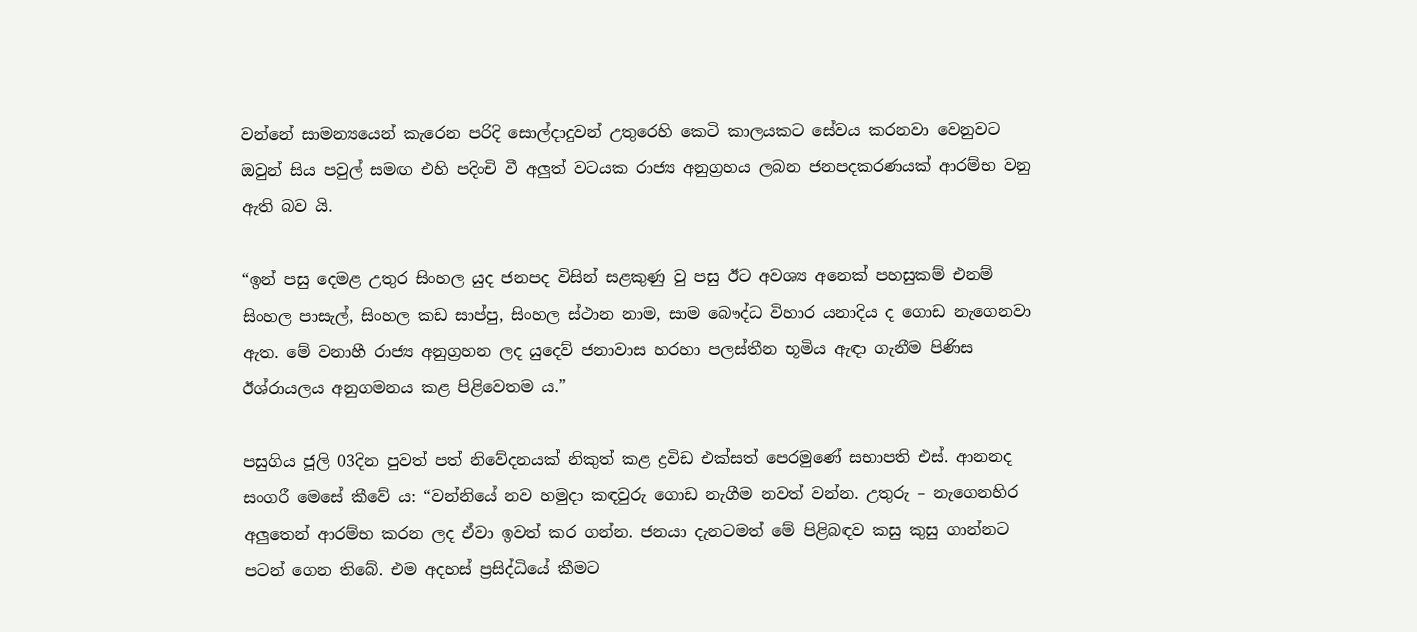වන්නේ සාමන්‍යයෙන් කැරෙන පරිදි සොල්දාදුවන් උතුරෙහි කෙටි කාලයකට සේවය කරනවා වෙනුවට ඔවුන් සිය පවුල් සමඟ එහි පදිංචි වී අලුත් වටයක රාජ්‍ය අනුග්‍රහය ලබන ජනපදකරණයක් ආරම්භ වනු ඇති බව යි.

“ඉන් පසු දෙමළ උතුර සිංහල යුද ජනපද විසින් සළකුණු වු පසු ඊට අවශ්‍ය අනෙක් පහසුකම් එනම් සිංහල පාසැල්, සිංහල කඩ සාප්පු, සිංහල ස්ථාන නාම, සාම බෞද්ධ විහාර යනාදිය ද ගොඩ නැගෙනවා ඇත. මේ වනාහී රාජ්‍ය අනුග්‍රහන ලද යුදෙව් ජනාවාස හරහා පලස්තීන භූමිය ඇඳා ගැනීම පිණිස ඊශ්රායලය අනුගමනය කළ පිළිවෙතම ය.”

පසුගිය ජූලි 03දින පුවත් පත් නිවේදනයක් නිකුත් කළ ද්‍රවිඩ එක්සත් පෙරමුණේ සභාපති එස්. ආනනද සංගරී මෙසේ කීවේ ය: “වන්නියේ නව හමුදා කඳවුරු ගොඩ නැගීම නවත් වන්න. උතුරු – නැගෙනහිර අලුතෙන් ආරම්භ කරන ලද ඒවා ඉවත් කර ගන්න. ජනයා දැනටමත් මේ පිළිබඳව කසු කුසු ගාන්නට පටන් ගෙන තිබේ. එම අදහස් ප්‍රසිද්ධියේ කීමට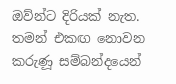ඔව්න්ට දිරියක් නැත. තමන් එකඟ නොවන කරුණූ සම්බන්දයෙන්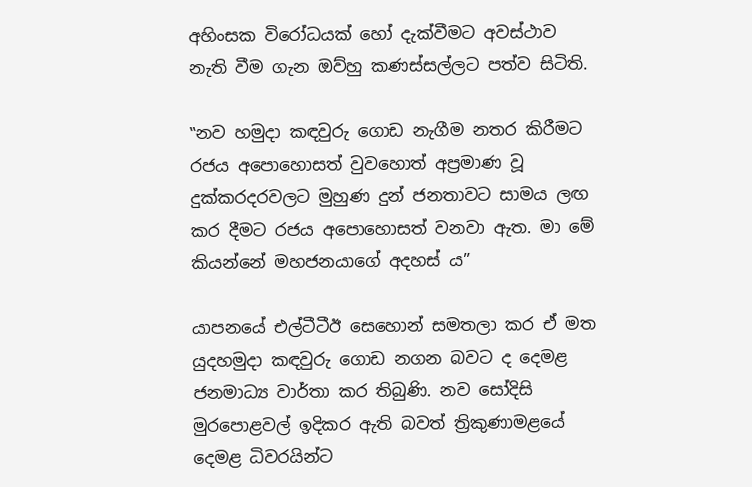අහිංසක විරෝධයක් හෝ දැක්වීමට අවස්ථාව නැති වීම ගැන ඔව්හු කණස්සල්ලට පත්ව සිටිති.

‛‛නව හමුදා කඳවුරු ගොඩ නැගීම නතර කිරීමට රජය අපොහොසත් වුවහොත් අප්‍රමාණ වූ දුක්කරදරවලට මුහුණ දුන් ජනතාවට සාමය ලඟ කර දීමට රජය අපොහොසත් වනවා ඇත. මා මේ කියන්නේ මහජනයාගේ අදහස් ය”

යාපනයේ එල්ටීටීඊ සෙහොන් සමතලා කර ඒ මත යුදහමුදා කඳවුරු ගොඩ නගන බවට ද දෙමළ ජනමාධ්‍ය වාර්තා කර තිබුණි. නව සෝදිසි මුරපොළවල් ඉදිකර ඇති බවත් ත්‍රිකුණාමළයේ දෙමළ ධිවරයින්ට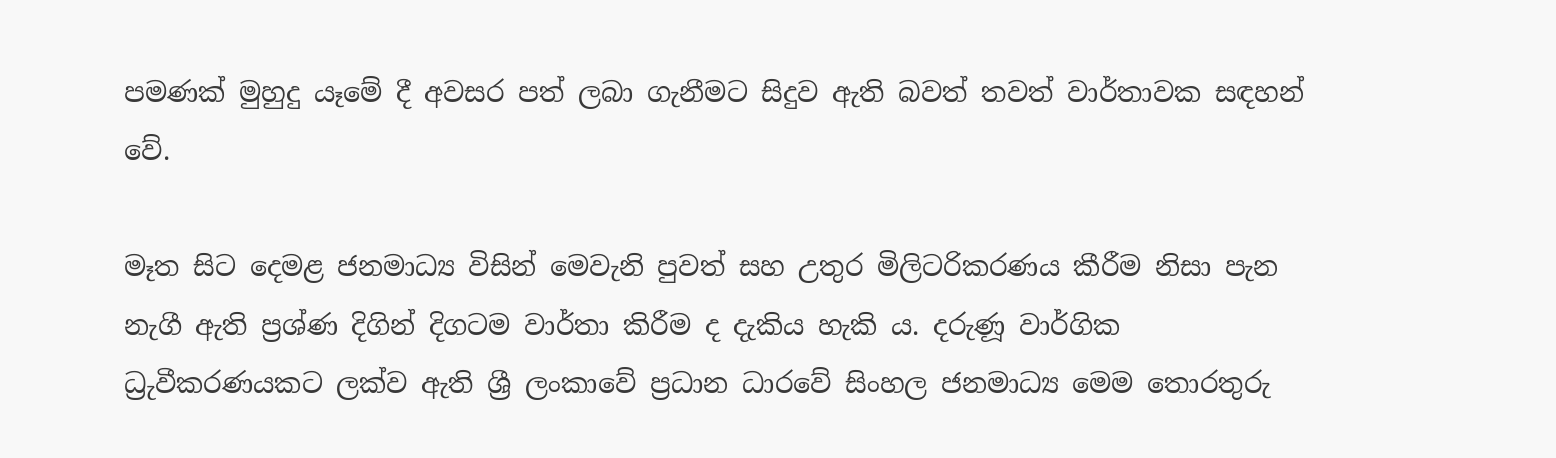පමණක් මුහුදු යෑමේ දී අවසර පත් ලබා ගැනීමට සිදුව ඇති බවත් තවත් වාර්තාවක සඳහන් වේ.

මෑත සිට දෙමළ ජනමාධ්‍ය විසින් මෙවැනි පුවත් සහ උතුර මිලිටරිකරණය කීරීම නිසා පැන නැගී ඇති ප්‍රශ්ණ දිගින් දිගටම වාර්තා කිරීම ද දැකිය හැකි ය. දරුණූ වාර්ගික ධ්‍රුවීකරණයකට ලක්ව ඇති ශ්‍රී ලංකාවේ ප්‍රධාන ධාරවේ සිංහල ජනමාධ්‍ය මෙම තොරතුරු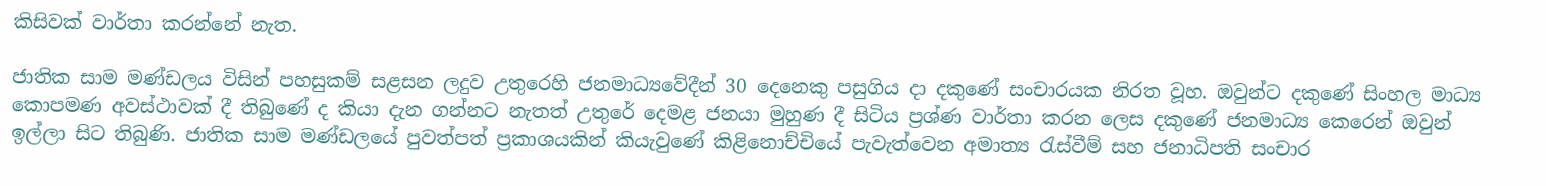කිසිවක් වාර්තා කරන්නේ නැත.

ජාතික සාම මණ්ඩලය විසින් පහසුකම් සළසන ලදුව උතුරෙහි ජනමාධ්‍යවේදීන් 30 දෙනෙකු පසුගිය දා දකුණේ සංචාරයක නිරත වූහ. ඔවුන්ට දකුණේ සිංහල මාධ්‍ය කොපමණ අවස්ථාවක් දී තිබුණේ ද කියා දැන ගන්නට නැතත් උතුරේ දෙමළ ජනයා මුහුණ දී සිටිය ප්‍රශ්ණ වාර්තා කරන ලෙස දකුණේ ජනමාධ්‍ය කෙරෙන් ඔවුන් ඉල්ලා සිට තිබුණි. ජාතික සාම මණ්ඩලයේ පුවත්පත් ප්‍රකාශයකින් කියැවුණේ කිළිනොච්චියේ පැවැත්වෙන අමාත්‍ය රැස්වීම් සහ ජනාධිපති සංචාර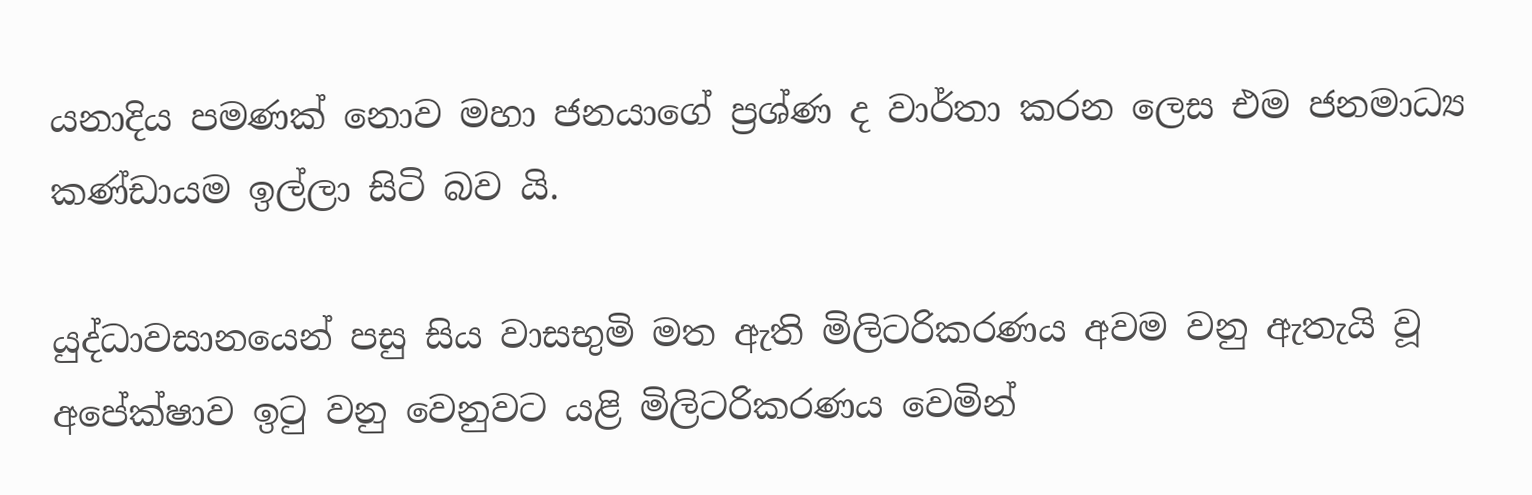යනාදිය පමණක් නොව මහා ජනයාගේ ප්‍රශ්ණ ද වාර්තා කරන ලෙස එම ජනමාධ්‍ය කණ්ඩායම ඉල්ලා සිටි බව යි.

යුද්ධාවසානයෙන් පසු සිය වාසභුමි මත ඇති මිලිටරිකරණය අවම වනු ඇතැයි වූ අපේක්ෂාව ඉටු වනු වෙනුවට යළි මිලිටරිකරණය වෙමින්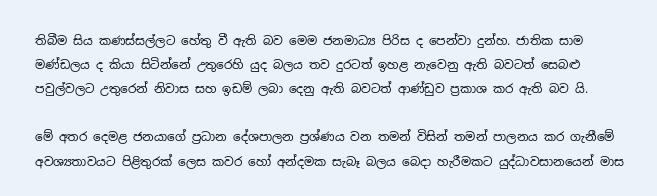තිබීම සිය කණස්සල්ලට හේතු වී ඇති බව මෙම ජනමාධ්‍ය පිරිස ද පෙන්වා දුන්හ. ජාතික සාම මණ්ඩලය ද කියා සිටින්නේ උතුරෙහි යුද බලය තව දුරටත් ඉහළ නැවෙනු ඇති බවටත් සෙබළු පවුල්වලට උතුරෙන් නිවාස සහ ඉඩම් ලබා දෙනු ඇති බවටත් ආණ්ඩුව ප්‍රකාශ කර ඇති බව යි.

මේ අතර දෙමළ ජනයාගේ ප්‍රධාන දේශපාලන ප්‍රශ්ණය වන තමන් විසින් තමන් පාලනය කර ගැනීමේ අවශ්‍යතාවයට පිළිතුරක් ලෙස කවර හෝ අන්දමක සැබෑ බලය බෙදා හැරීමකට යුද්ධාවසානයෙන් මාස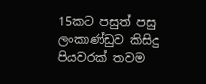15කට පසුත් පසු ලංකාණ්ඩුව කිසිදු පියවරක් තවම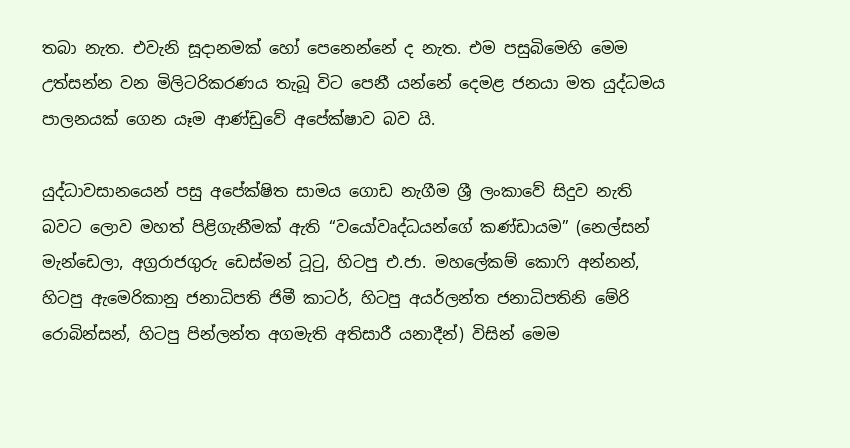තබා නැත. එවැනි සූදානමක් හෝ පෙනෙන්නේ ද නැත. එම පසුබිමෙහි මෙම උත්සන්න වන මිලිටරිකරණය තැබූ විට පෙනී යන්නේ දෙමළ ජනයා මත යුද්ධමය පාලනයක් ගෙන යෑම ආණ්ඩුවේ අපේක්ෂාව බව යි.

යුද්ධාවසානයෙන් පසු අපේක්ෂිත සාමය ගොඩ නැගීම ශ්‍රී ලංකාවේ සිදුව නැති බවට ලොව මහත් පිළිගැනීමක් ඇති “වයෝවෘද්ධයන්ගේ කණ්ඩායම” (නෙල්සන් මැන්ඩෙලා, අග්‍රරාජගුරු ඩෙස්මන් ටූටු, හිටපු එ.ජා. මහලේකම් කොෆි අන්නන්, හිටපු ඇමෙරිකානු ජනාධිපති ජිමී කාටර්, හිටපු අයර්ලන්ත ජනාධිපතිනි මේරි රොබින්සන්, හිටපු පින්ලන්ත අගමැති අතිසාරී යනාදීන්) විසින් මෙම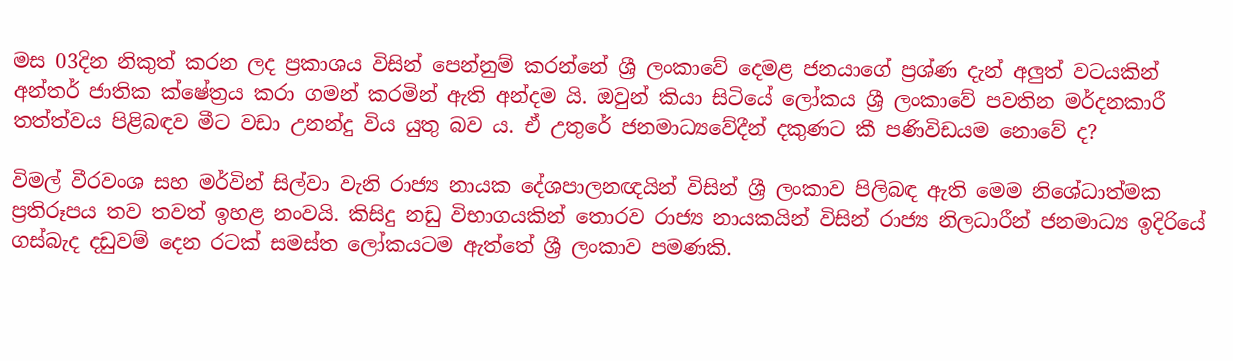මස 03දින නිකුත් කරන ලද ප්‍රකාශය විසින් පෙන්නුම් කරන්නේ ශ්‍රී ලංකාවේ දෙමළ ජනයාගේ ප්‍රශ්ණ දැන් අලුත් වටයකින් අන්තර් ජාතික ක්ෂේත්‍රය කරා ගමන් කරමින් ඇති අන්දම යි. ඔවුන් කියා සිටියේ ලෝකය ශ්‍රී ලංකාවේ පවතින මර්දනකාරී තත්ත්වය පිළිබඳව මීට වඩා උනන්දු විය යුතු බව ය. ඒ උතුරේ ජනමාධ්‍යවේදීන් දකුණට කී පණිවිඩයම නොවේ ද?

විමල් වීරවංශ සහ මර්වින් සිල්වා වැනි රාජ්‍ය නායක දේශපාලනඥයින් විසින් ශ්‍රී ලංකාව පිලිබඳ ඇති මෙම නිශේධාත්මක ප්‍රතිරූපය තව තවත් ඉහළ නංවයි. කිසිදු නඩු විභාගයකින් තොරව රාජ්‍ය නායකයින් විසින් රාජ්‍ය නිලධාරීන් ජනමාධ්‍ය ඉදිරියේ ගස්බැද දඩුවම් දෙන රටක් සමස්ත ලෝකයටම ඇත්තේ ශ්‍රී ලංකාව පමණකි.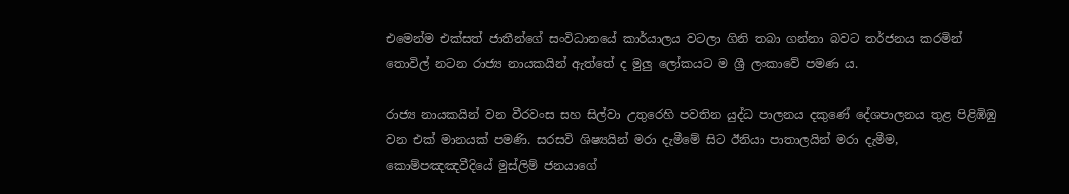එමෙන්ම එක්සත් ජාතීන්ගේ සංවිධානයේ කාර්යාලය වටලා ගිනි තබා ගන්නා බවට තර්ජනය කරමින් තොවිල් නටන රාජ්‍ය නායකයින් ඇත්තේ ද මුලු ලෝකයට ම ශ්‍රී ලංකාවේ පමණ ය.

රාජ්‍ය නායකයින් වන වීරවංස සහ සිල්වා උතුරෙහි පවතින යුද්ධ පාලනය දකුණේ දේශපාලනය තුළ පිළිඹිඹු වන එක් මානයක් පමණි. සරසවි ශිෂ්‍යයින් මරා දැමීමේ සිට ඊනියා පාතාලයින් මරා දැමීම, කොම්පඤඤවීදියේ මුස්ලිම් ජනයාගේ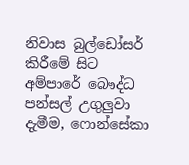නිවාස බුල්ඩෝසර් කිරීමේ සිට අම්පාරේ බෞද්ධ පන්සල් උගුලුවා දැමීම, ෆොන්සේකා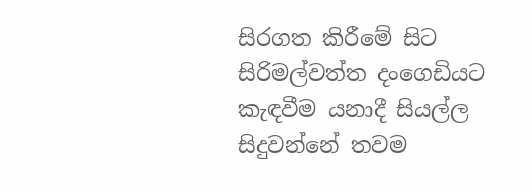සිරගත කිරීමේ සිට සිරිමල්වත්ත දංගෙඩියට කැඳවීම යනාදී සියල්ල සිදුවන්නේ තවම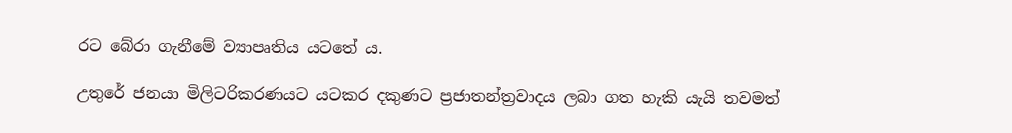රට බේරා ගැනීමේ ව්‍යාපෘතිය යටතේ ය.

උතුරේ ජනයා මිලිටරිකරණයට යටකර දකුණට ප්‍රජාතන්ත්‍රවාදය ලබා ගත හැකි යැයි තවමත්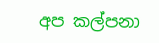අප කල්පනා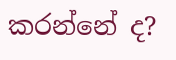කරන්නේ ද?